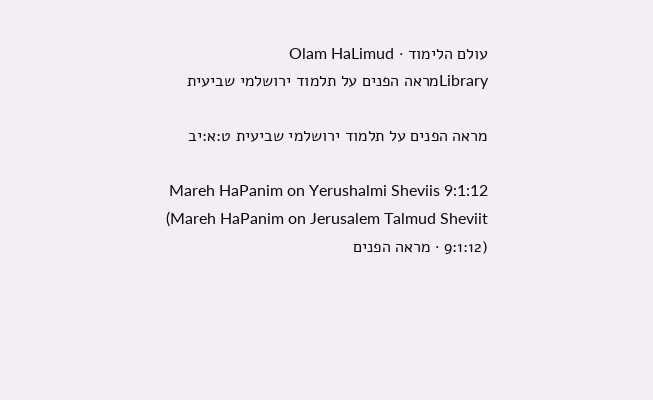עולם הלימוד · Olam HaLimud
Libraryמראה הפנים על תלמוד ירושלמי שביעית

מראה הפנים על תלמוד ירושלמי שביעית ט:א:יב

Mareh HaPanim on Yerushalmi Sheviis 9:1:12 (Mareh HaPanim on Jerusalem Talmud Sheviit 9:1:12) · מראה הפנים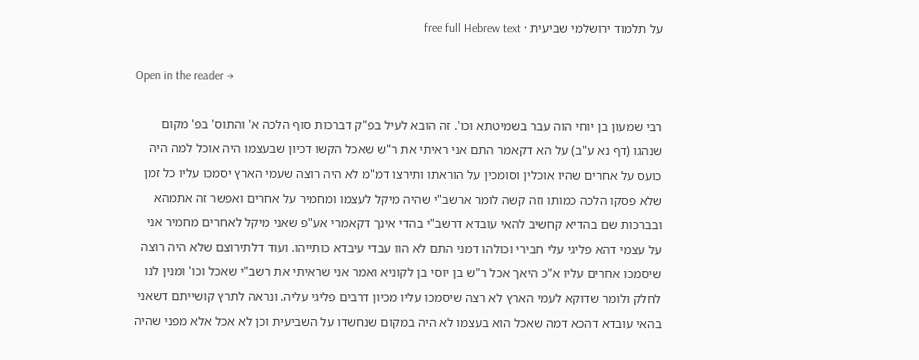על תלמוד ירושלמי שביעית · free full Hebrew text

Open in the reader →

רבי שמעון בן יוחי הוה עבר בשמיטתא וכו'. זה הובא לעיל בפ"ק דברכות סוף הלכה א' והתוס' בפ' מקום שנהגו (דף נא ע"ב) על הא דקאמר התם אני ראיתי את ר"ש שאכל הקשו דכיון שבעצמו היה אוכל למה היה כועס על אחרים שהיו אוכלין וסומכין על הוראתו ותירצו דמ"מ לא היה רוצה שעמי הארץ יסמכו עליו כל זמן שלא פסקו הלכה כמותו וזה קשה לומר ארשב"י שהיה מיקל לעצמו ומחמיר על אחרים ואפשר זה אתמהא ובברכות שם בהדיא קחשיב להאי עובדא דרשב"י בהדי אינך דקאמרי אע"פ שאני מיקל לאחרים מחמיר אני על עצמי דהא פליגי עלי חבירי וכולהו דמני התם לא הוו עבדי עיבדא כותייהו. ועוד דלתירוצם שלא היה רוצה שיסמכו אחרים עליו א"כ היאך אכל ר"ש בן יוסי בן לקוניא ואמר אני שראיתי את רשב"י שאכל וכו' ומנין לנו לחלק ולומר שדוקא לעמי הארץ לא רצה שיסמכו עליו מכיון דרבים פליגי עליה. ונראה לתרץ קושייתם דשאני בהאי עובדא דהכא דמה שאכל הוא בעצמו לא היה במקום שנחשדו על השביעית וכן לא אכל אלא מפני שהיה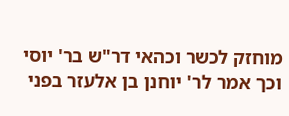מוחזק לכשר וכהאי דר"ש בר' יוסי וכך אמר לר' יוחנן בן אלעזר בפני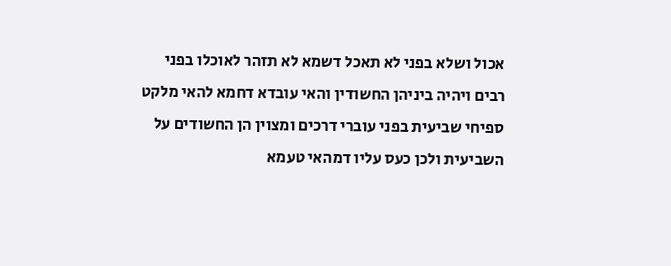אכול ושלא בפני לא תאכל דשמא לא תזהר לאוכלו בפני רבים ויהיה ביניהן החשודין והאי עובדא דחמא להאי מלקט ספיחי שביעית בפני עוברי דרכים ומצוין הן החשודים על השביעית ולכן כעס עליו דמהאי טעמא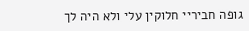גופה חביריי חלוקין עלי ולא היה לך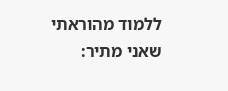ללמוד מהוראתי שאני מתיר: